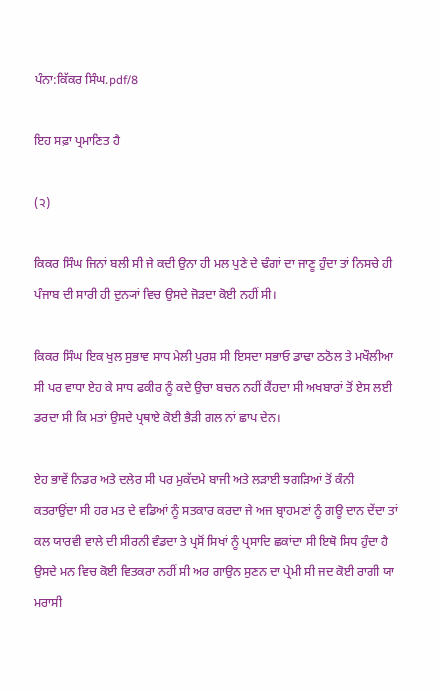ਪੰਨਾ:ਕਿੱਕਰ ਸਿੰਘ.pdf/8

ਇਹ ਸਫ਼ਾ ਪ੍ਰਮਾਣਿਤ ਹੈ

(੨)

ਕਿਕਰ ਸਿੰਘ ਜਿਨਾਂ ਬਲੀ ਸੀ ਜੇ ਕਦੀ ਉਨਾ ਹੀ ਮਲ ਪੁਣੇ ਦੇ ਢੰਗਾਂ ਦਾ ਜਾਣੂ ਹੁੰਦਾ ਤਾਂ ਨਿਸਚੇ ਹੀ ਪੰਜਾਬ ਦੀ ਸਾਰੀ ਹੀ ਦੁਨ੍ਯਾਂ ਵਿਚ ਉਸਦੇ ਜੋੜਦਾ ਕੋਈ ਨਹੀਂ ਸੀ।

ਕਿਕਰ ਸਿੰਘ ਇਕ ਖੁਲ ਸੁਭਾਵ ਸਾਧ ਮੇਲੀ ਪੁਰਸ਼ ਸੀ ਇਸਦਾ ਸਭਾਓ ਡਾਢਾ ਠਠੋਲ ਤੇ ਮਖੌਲੀਆ ਸੀ ਪਰ ਵਾਧਾ ਏਹ ਕੇ ਸਾਧ ਫਕੀਰ ਨੂੰ ਕਦੇ ਉਚਾ ਬਚਨ ਨਹੀਂ ਕੈਂਹਦਾ ਸੀ ਅਖਬਾਰਾਂ ਤੋਂ ਏਸ ਲਈ ਡਰਦਾ ਸੀ ਕਿ ਮਤਾਂ ਉਸਦੇ ਪ੍ਰਥਾਏ ਕੋਈ ਭੈੜੀ ਗਲ ਨਾਂ ਛਾਪ ਦੇਨ।

ਏਹ ਭਾਵੇਂ ਨਿਡਰ ਅਤੇ ਦਲੇਰ ਸੀ ਪਰ ਮੁਕੱਦਮੇ ਬਾਜੀ ਅਤੇ ਲੜਾਈ ਝਗੜਿਆਂ ਤੋਂ ਕੰਨੀ ਕਤਰਾਉਂਦਾ ਸੀ ਹਰ ਮਤ ਦੇ ਵਡਿਆਂ ਨੂੰ ਸਤਕਾਰ ਕਰਦਾ ਜੇ ਅਜ ਬ੍ਰਾਹਮਣਾਂ ਨੂੰ ਗਊ ਦਾਨ ਦੇਂਦਾ ਤਾਂ ਕਲ ਯਾਰਵੀ ਵਾਲੇ ਦੀ ਸੀਰਨੀ ਵੰਡਦਾ ਤੇ ਪ੍ਰਸੋਂ ਸਿਖਾਂ ਨੂੰ ਪ੍ਰਸਾਦਿ ਛਕਾਂਦਾ ਸੀ ਇਥੋ ਸਿਧ ਹੁੰਦਾ ਹੈ ਉਸਦੇ ਮਨ ਵਿਚ ਕੋਈ ਵਿਤਕਰਾ ਨਹੀਂ ਸੀ ਅਰ ਗਾਉਨ ਸੁਣਨ ਦਾ ਪ੍ਰੇਮੀ ਸੀ ਜਦ ਕੋਈ ਰਾਗੀ ਯਾ ਮਰਾਸੀ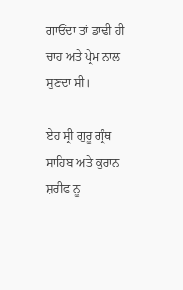ਗਾਓਂਦਾ ਤਾਂ ਡਾਢੀ ਹੀ ਚਾਹ ਅਤੇ ਪ੍ਰੇਮ ਨਾਲ ਸੁਣਦਾ ਸੀ।

ਏਹ ਸ੍ਰੀ ਗੁਰੂ ਗ੍ਰੰਥ ਸਾਹਿਬ ਅਤੇ ਕੁਰਾਨ ਸ਼ਰੀਫ ਨੂ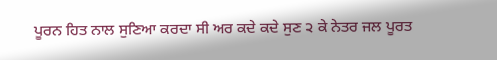ਪੂਰਨ ਹਿਤ ਨਾਲ ਸੁਣਿਆ ਕਰਦਾ ਸੀ ਅਰ ਕਦੇ ਕਦੇ ਸੁਣ ੨ ਕੇ ਨੇਤਰ ਜਲ ਪੂਰਤ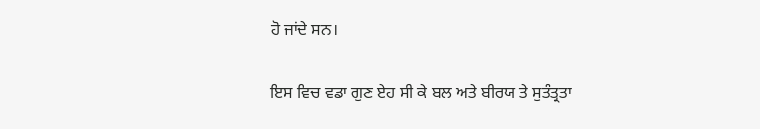ਹੋ ਜਾਂਦੇ ਸਨ।

ਇਸ ਵਿਚ ਵਡਾ ਗੁਣ ਏਹ ਸੀ ਕੇ ਬਲ ਅਤੇ ਬੀਰਯ ਤੇ ਸੁਤੰਤ੍ਰਤਾ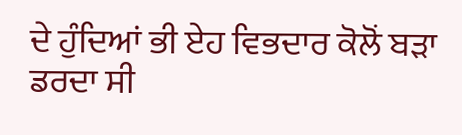ਦੇ ਹੁੰਦਿਆਂ ਭੀ ਏਹ ਵਿਭਦਾਰ ਕੋਲੋਂ ਬੜਾ ਡਰਦਾ ਸੀ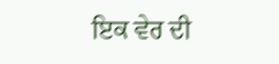ਇਕ ਵੇਰ ਦੀ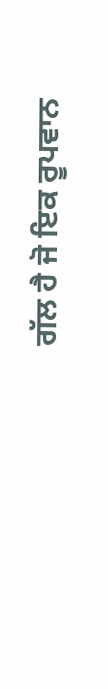ਗੱਲ ਹੈ ਜੋ ਇਕ ਰੂਪਵਾਨ